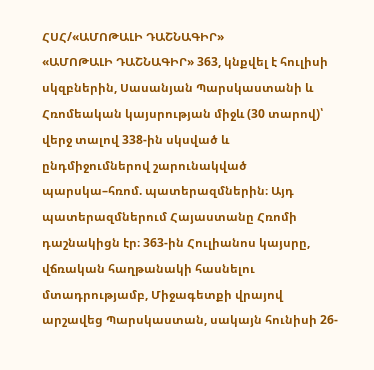ՀՍՀ/«ԱՄՈԹԱԼԻ ԴԱՇՆԱԳԻՐ»
«ԱՄՈԹԱԼԻ ԴԱՇՆԱԳԻՐ» 363, կնքվել է հուլիսի սկզբներին, Սասանյան Պարսկաստանի և Հռոմեական կայսրության միջև (30 տարով)՝ վերջ տալով 338-ին սկսված և ընդմիջումներով շարունակված պարսկա–հռոմ. պատերազմներին։ Այդ պատերազմներում Հայաստանը Հռոմի դաշնակիցն էր։ 363-ին Հուլիանոս կայսրը, վճռական հաղթանակի հասնելու մտադրությամբ, Միջագետքի վրայով արշավեց Պարսկաստան, սակայն հունիսի 26-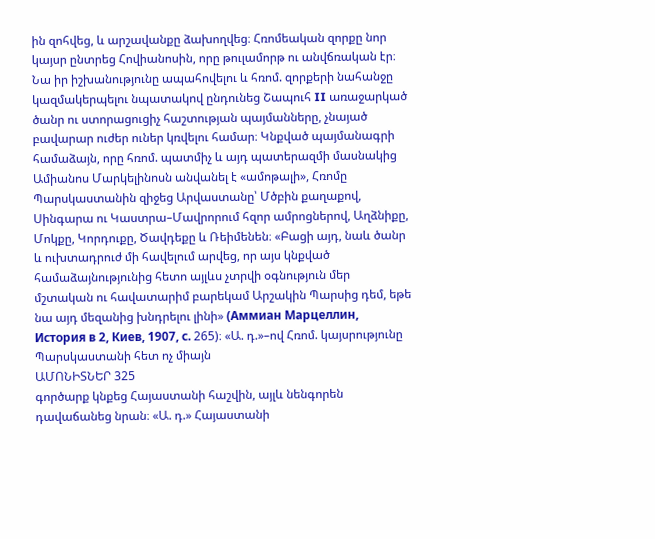ին զոհվեց, և արշավանքը ձախողվեց։ Հռոմեական զորքը նոր կայսր ընտրեց Հովիանոսին, որը թուլամորթ ու անվճռական էր։ Նա իր իշխանությունը ապահովելու և հռոմ. զորքերի նահանջը կազմակերպելու նպատակով ընդունեց Շապուհ II առաջարկած ծանր ու ստորացուցիչ հաշտության պայմանները, չնայած բավարար ուժեր ուներ կռվելու համար։ Կնքված պայմանագրի համաձայն, որը հռոմ. պատմիչ և այդ պատերազմի մասնակից Ամիանոս Մարկելինոսն անվանել է «ամոթալի», Հռոմը Պարսկաստանին զիջեց Արվաստանը՝ Մծբին քաղաքով, Սինգարա ու Կաստրա–Մավրորում հզոր ամրոցներով, Աղձնիքը, Մոկքը, Կորդուքը, Ծավդեքը և Ռեիմենեն։ «Բացի այդ, նաև ծանր և ուխտադրուժ մի հավելում արվեց, որ այս կնքված համաձայնությունից հետո այլևս չտրվի օգնություն մեր մշտական ու հավատարիմ բարեկամ Արշակին Պարսից դեմ, եթե նա այդ մեզանից խնդրելու լինի» (Аммиан Марцеллин, История в 2, Киев, 1907, с. 265)։ «Ա. դ.»–ով Հռոմ. կայսրությունը Պարսկաստանի հետ ոչ միայն
ԱՄՈՆԻՏՆԵՐ 325
գործարք կնքեց Հայաստանի հաշվին, այլև նենգորեն դավաճանեց նրան։ «Ա. դ.» Հայաստանի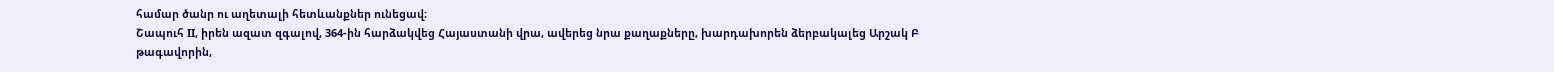համար ծանր ու աղետալի հետևանքներ ունեցավ։
Շապուհ II, իրեն ազատ զգալով, 364-ին հարձակվեց Հայաստանի վրա, ավերեց նրա քաղաքները, խարդախորեն ձերբակալեց Արշակ Բ թագավորին,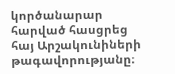կործանարար հարված հասցրեց հայ Արշակունիների թագավորությանը։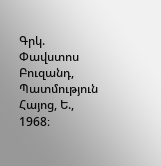Գրկ. Փավստոս Բուզանդ, Պատմություն Հայոց, Ե., 1968։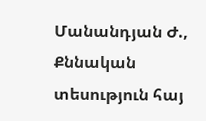Մանանդյան Ժ., Քննական տեսություն հայ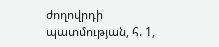ժողովրդի պատմության, հ. 1,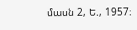մասն 2, Ե., 1957։